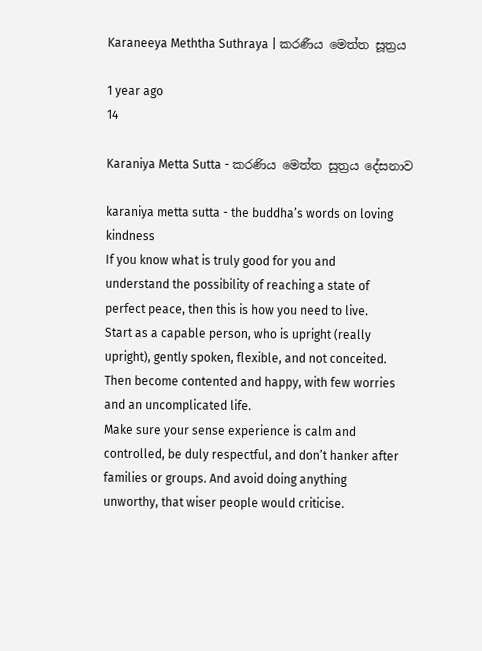Karaneeya Meththa Suthraya | කරණීය මෙත්ත සූත්‍රය

1 year ago
14

Karaniya Metta Sutta - කරණිය මෙත්ත සුත්‍රය දේසනාව

karaniya metta sutta - the buddha’s words on loving kindness
If you know what is truly good for you and
understand the possibility of reaching a state of
perfect peace, then this is how you need to live.
Start as a capable person, who is upright (really
upright), gently spoken, flexible, and not conceited.
Then become contented and happy, with few worries
and an uncomplicated life.
Make sure your sense experience is calm and
controlled, be duly respectful, and don’t hanker after
families or groups. And avoid doing anything
unworthy, that wiser people would criticise.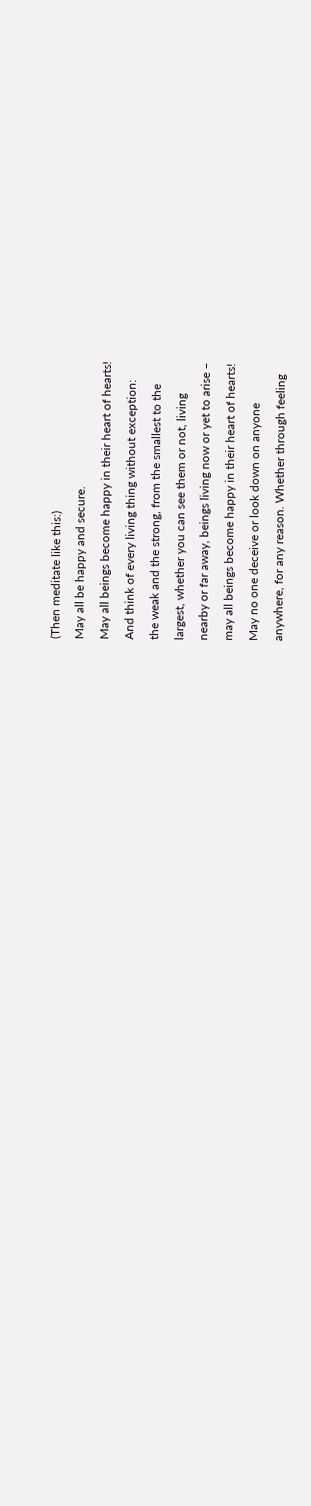(Then meditate like this:)
May all be happy and secure.
May all beings become happy in their heart of hearts!
And think of every living thing without exception:
the weak and the strong, from the smallest to the
largest, whether you can see them or not, living
nearby or far away, beings living now or yet to arise –
may all beings become happy in their heart of hearts!
May no one deceive or look down on anyone
anywhere, for any reason. Whether through feeling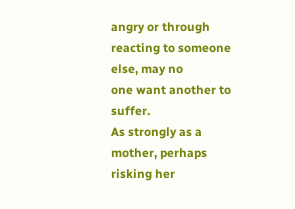angry or through reacting to someone else, may no
one want another to suffer.
As strongly as a mother, perhaps risking her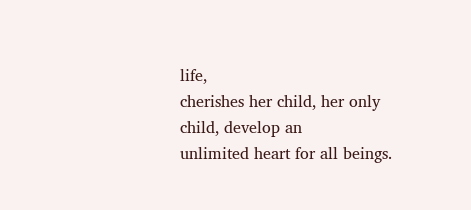life,
cherishes her child, her only child, develop an
unlimited heart for all beings.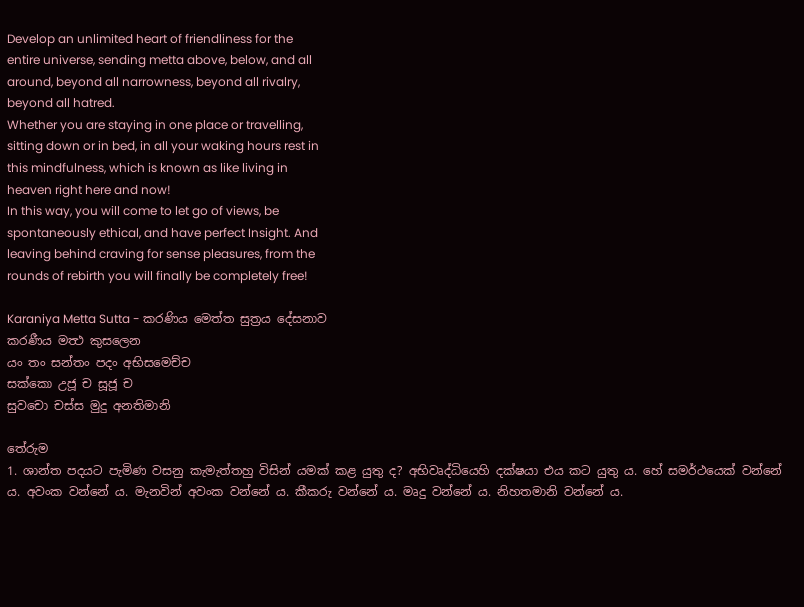Develop an unlimited heart of friendliness for the
entire universe, sending metta above, below, and all
around, beyond all narrowness, beyond all rivalry,
beyond all hatred.
Whether you are staying in one place or travelling,
sitting down or in bed, in all your waking hours rest in
this mindfulness, which is known as like living in
heaven right here and now!
In this way, you will come to let go of views, be
spontaneously ethical, and have perfect Insight. And
leaving behind craving for sense pleasures, from the
rounds of rebirth you will finally be completely free!

Karaniya Metta Sutta - කරණිය මෙත්ත සුත්‍රය දේසනාව
කරණීය මත්‍ථ කුසලෙන
යං තං සන්තං පදං අභිසමෙච්ච
සක්කො උජූ ච සූජූ ච
සුවචො චස්ස මුදු අනතිමානි

තේරුම
1. ශාන්ත පදයට පැමිණ වසනු කැමැත්තහු විසින් යමක් කළ යුතු ද? අභිවෘද්ධියෙහි දක්ෂයා එය කට යුතු ය. හේ සමර්ථයෙක් වන්නේ ය. අවංක වන්නේ ය. මැනවින් අවංක වන්නේ ය. කීකරු වන්නේ ය. මෘදු වන්නේ ය. නිහතමානි වන්නේ ය.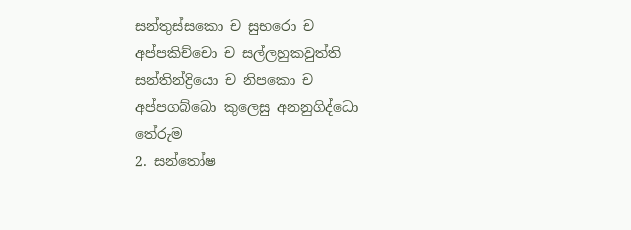සන්තුස්සකො ච සුභරො ච
අප්පකිච්චො ච සල්ලහුකවුත්ති
සන්තින්ද්‍රියො ච නිපකො ච
අප්පගබ්බො කුලෙසු අනනුගිද්ධො
තේරුම
2. සන්තෝෂ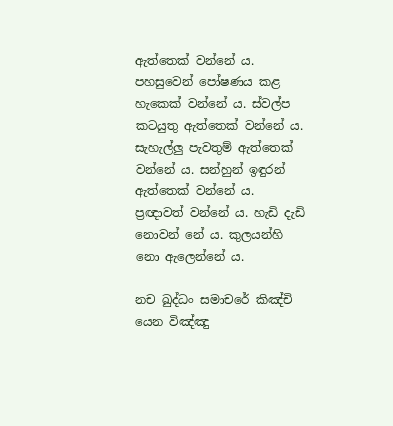ඇත්තෙක් වන්නේ ය. පහසුවෙන් පෝෂණය කළ හැකෙක් වන්නේ ය. ස්වල්ප කටයුතු ඇත්තෙක් වන්නේ ය. සැහැල්ලු පැවතුම් ඇත්තෙක් වන්නේ ය. සන්හුන් ඉඳුරන් ඇත්තෙක් වන්නේ ය. ප්‍රඥාවත් වන්නේ ය. හැඩි දැඩි නොවන් නේ ය. කුලයන්හි නො ඇලෙන්නේ ය.

නච ඛුද්ධං සමාචරේ කිඤ්චි
යෙන විඤ්ඤු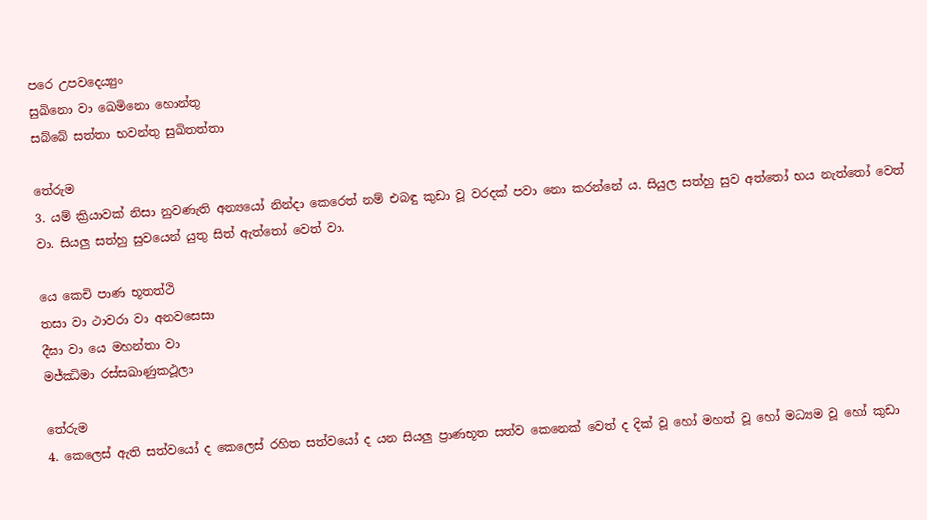පරෙ උපවදෙය්‍යුං
සුඛිනො වා ඛෙමිනො හොන්තු
සබ්බේ සත්තා භවන්තු සුඛිතත්තා

තේරුම
3. යම් ක්‍රියාවක් නිසා නුවණැති අන්‍යයෝ නින්දා කෙරෙත් නම් එබඳු කුඩා වූ වරදක් පවා නො කරන්නේ ය. සියුල සත්හු සුව අත්තෝ භය නැත්තෝ වෙත් වා. සියලු සත්හු සුවයෙන් යුතු සිත් ඇත්තෝ වෙත් වා.

යෙ කෙචි පාණ භූතත්ථි
තසා වා ථාවරා වා අනවසෙසා
දීඝා වා යෙ මහන්තා වා
මජ්ඣිමා රස්සඛාණුකථූලා

තේරුම
4. කෙලෙස් ඇති සත්වයෝ ද කෙලෙස් රහිත සත්වයෝ ද යන සියලු ප්‍රාණභූත සත්ව කෙනෙක් වෙත් ද දික් වූ හෝ මහත් වූ හෝ මධ්‍යම වූ හෝ කුඩා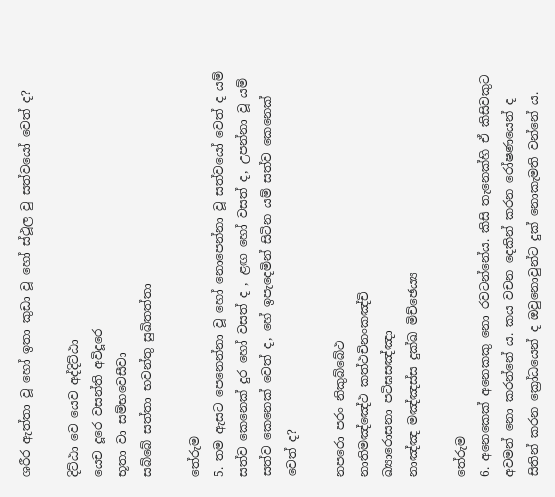ශරීර ඇත්තා වූ හෝ ඉතා කුඩා වූ හෝ ස්ථූල වු සත්වයෝ වෙත් ද?

දිට්ඨා වෙ යෙව අද්දිට්ඨා
යෙච දූරෙ වසන්ති අවිදූරෙ
භූතා වා සම්භවෙසීවා
සබ්බේ සත්තා භවන්තු සුඛිතත්තා

තේරුම
5. තම ඇසට පෙනෙන්නා වූ හෝ නොපෙන්නා වූ සත්වයෝ වෙත් ද යම් සත්ව කෙනෙක් දුර හෝ වසත් ද , ළඟ හෝ වසත් ද, උපන්නා වූ යම් සත්ව කෙනෙක් වෙත් ද, හේ ඉපැදෙමින් සිටින යම් සත්ව කෙනෙක් වෙත් ද?

නපරො පරං නිකුබ්බේථ
නාතිමඤ්ඤේථ කත්ථචිනංකඤ්චි
ඛ්‍යාරොසනා පටිඝසඤ්ඤා
නාඤ්ඤ මඤ්ඤස්ස දුක්ඛ මිච්ඡෙය්‍ය

තේරුම
6. අනෙකෙක් අනෙකකු නො රවටන්නේය. කිසි තැනෙක්හි ඒ කිසිවකුට අවමන් නො කරන්නේ ය. කය වචන දෙකින් කරන රෝෂණයෙන් ද සිතින් කරන ක්‍රෝධයෙන් ද ඔවුනොවුන්ට දුක් නොකැමති වන්නේ ය.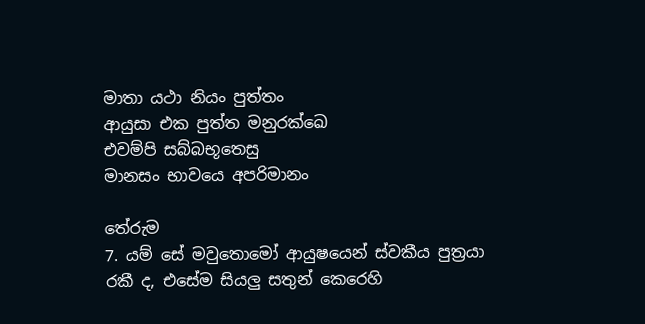මාතා යථා නියං පුත්තං
ආයුසා එක පුත්ත මනුරක්ඛෙ
එවම්පි සබ්බභූතෙසු
මානසං භාවයෙ අපරිමානං

තේරුම
7. යම් සේ මවුතොමෝ ආයුෂයෙන් ස්වකීය පුත්‍රයා රකී ද, එසේම සියලු සතුන් කෙරෙහි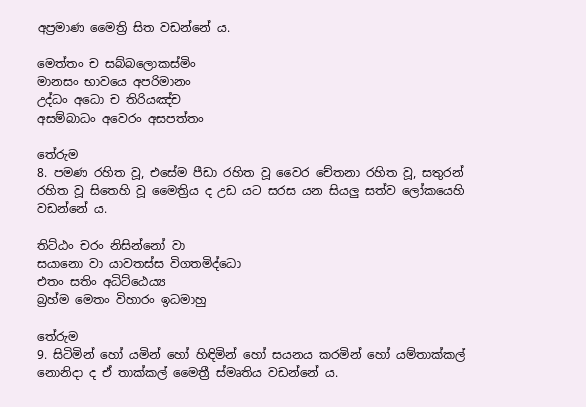අප්‍රමාණ මෛත්‍රි සිත වඩන්නේ ය.

මෙත්තං ච සබ්බලොකස්මිං
මානසං භාවයෙ අපරිමානං
උද්ධං අධො ච තිරියඤ්ච
අසම්බාධං අවෙරං අසපත්තං

තේරුම
8. පමණ රහිත වූ, එසේම පීඩා රහිත වූ වෛර චේතනා රහිත වූ, සතුරන් රහිත වූ සිතෙහි වූ මෛත්‍රිය ද උඩ යට සරස යන සියලු සත්ව ලෝකයෙහි වඩන්නේ ය.

තිට්ඨං චරං නිසින්නෝ වා
සයානො වා යාවතස්ස විගතමිද්ධො
එතං සතිං අධිට්ඨෙය්‍ය
බ්‍රහ්ම මෙතං විහාරං ඉධමාහු

තේරුම
9. සිටිමින් හෝ යමින් හෝ හිඳිමින් හෝ සයනය කරමින් හෝ යම්තාක්කල් නොනිදා ද ඒ තාක්කල් මෛත්‍රී ස්මෘතිය වඩන්නේ ය.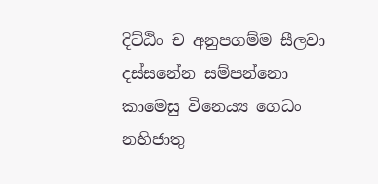දිට්ඨිං ච අනුපගම්ම සීලවා
දස්සනේන සම්පන්නො
කාමෙසු විනෙය්‍ය ගෙධං
නහිජාතු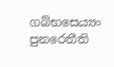ගබ්භසෙය්‍යං පුනරෙතීති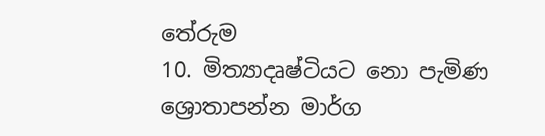තේරුම
10. මිත්‍යාදෘෂ්ටියට නො පැමිණ ශ්‍රොතාපන්න මාර්ග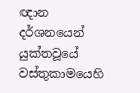ඥාන දර්ශනයෙන් යුක්තවූයේ වස්තුකාමයෙහි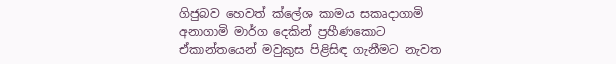ගිජුබව හෙවත් ක්ලේශ කාමය සකෘදාගාමි අනාගාමි මාර්ග දෙකින් ප්‍රහීණකොට ඒකාන්තයෙන් මවුකුස පිළිසිඳ ගැනීමට නැවත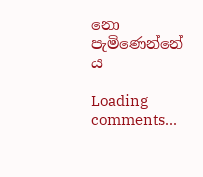නො පැමිණෙන්නේ ය

Loading comments...